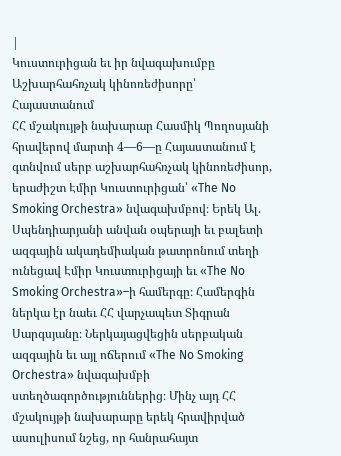|
Կուստուրիցան եւ իր նվագախումբը
Աշխարհահռչակ կինոռեժիսորը՝ Հայաստանում
ՀՀ մշակույթի նախարար Հասմիկ Պողոսյանի հրավերով մարտի 4—6—ը Հայաստանում է գտնվում սերբ աշխարհահռչակ կինոռեժիսոր, երաժիշտ Էմիր Կուստուրիցան՝ «The No Smoking Orchestra» նվագախմբով։ Երեկ Ալ. Սպենդիարյանի անվան օպերայի եւ բալետի ազգային ակադեմիական թատրոնում տեղի ունեցավ Էմիր Կուստուրիցայի եւ «The No Smoking Orchestra»–ի համերգը։ Համերգին ներկա էր նաեւ ՀՀ վարչապետ Տիգրան Սարգսյանը։ Ներկայացվեցին սերբական ազգային եւ այլ ոճերում «The No Smoking Orchestra» նվագախմբի ստեղծագործություններից։ Մինչ այդ ՀՀ մշակույթի նախարարը երեկ հրավիրված ասուլիսում նշեց, որ հանրահայտ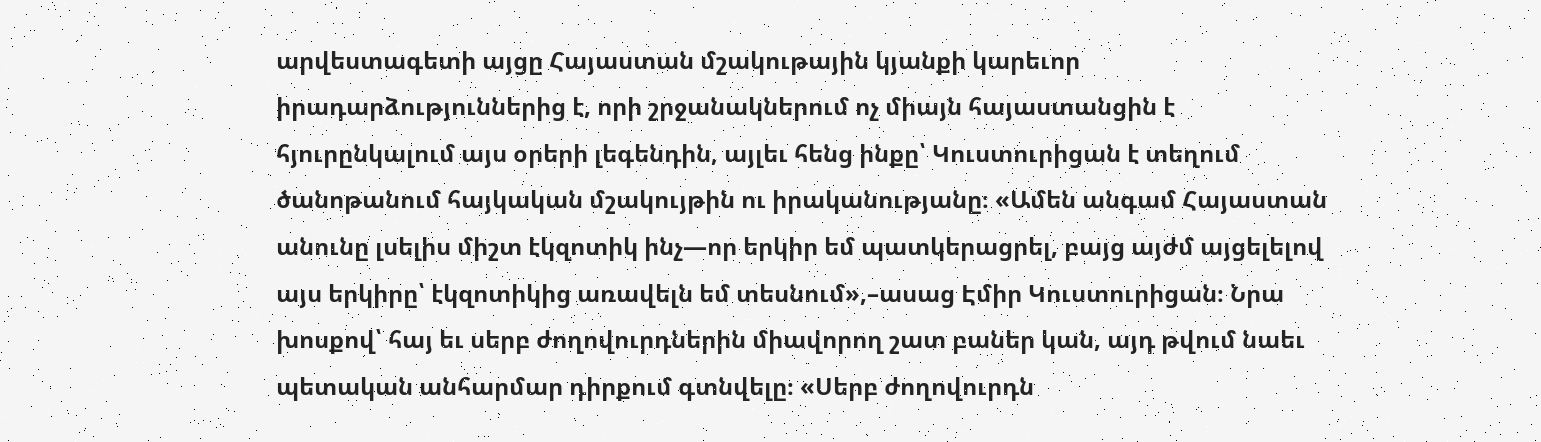արվեստագետի այցը Հայաստան մշակութային կյանքի կարեւոր իրադարձություններից է, որի շրջանակներում ոչ միայն հայաստանցին է հյուրընկալում այս օրերի լեգենդին, այլեւ հենց ինքը՝ Կուստուրիցան է տեղում ծանոթանում հայկական մշակույթին ու իրականությանը։ «Ամեն անգամ Հայաստան անունը լսելիս միշտ էկզոտիկ ինչ—որ երկիր եմ պատկերացրել, բայց այժմ այցելելով այս երկիրը՝ էկզոտիկից առավելն եմ տեսնում»,–ասաց Էմիր Կուստուրիցան։ Նրա խոսքով՝ հայ եւ սերբ ժողովուրդներին միավորող շատ բաներ կան, այդ թվում նաեւ պետական անհարմար դիրքում գտնվելը։ «Սերբ ժողովուրդն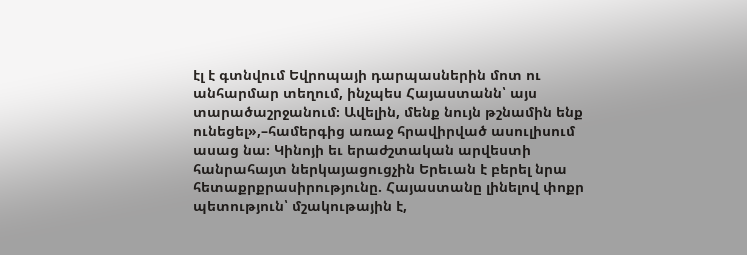էլ է գտնվում Եվրոպայի դարպասներին մոտ ու անհարմար տեղում, ինչպես Հայաստանն՝ այս տարածաշրջանում։ Ավելին, մենք նույն թշնամին ենք ունեցել»,–համերգից առաջ հրավիրված ասուլիսում ասաց նա։ Կինոյի եւ երաժշտական արվեստի հանրահայտ ներկայացուցչին Երեւան է բերել նրա հետաքրքրասիրությունը. Հայաստանը լինելով փոքր պետություն՝ մշակութային է,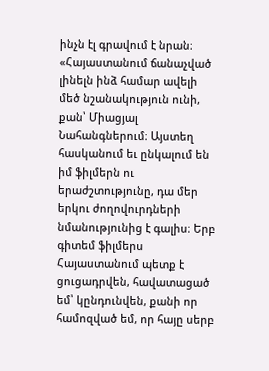ինչն էլ գրավում է նրան։ «Հայաստանում ճանաչված լինելն ինձ համար ավելի մեծ նշանակություն ունի, քան՝ Միացյալ Նահանգներում։ Այստեղ հասկանում եւ ընկալում են իմ ֆիլմերն ու երաժշտությունը, դա մեր երկու ժողովուրդների նմանությունից է գալիս։ Երբ գիտեմ ֆիլմերս Հայաստանում պետք է ցուցադրվեն, հավատացած եմ՝ կընդունվեն, քանի որ համոզված եմ, որ հայը սերբ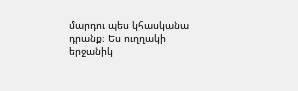մարդու պես կհասկանա դրանք։ Ես ուղղակի երջանիկ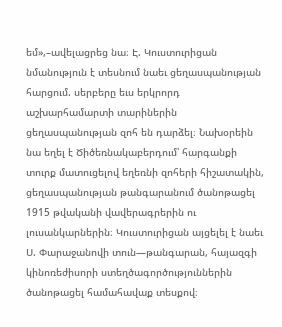եմ»,–ավելացրեց նա։ Է. Կուստուրիցան նմանություն է տեսնում նաեւ ցեղասպանության հարցում. սերբերը եւս երկրորդ աշխարհամարտի տարիներին ցեղասպանության զոհ են դարձել։ Նախօրեին նա եղել է Ծիծեռնակաբերդում՝ հարգանքի տուրք մատուցելով եղեռնի զոհերի հիշատակին, ցեղասպանության թանգարանում ծանոթացել 1915 թվականի վավերագրերին ու լուսանկարներին։ Կուստուրիցան այցելել է նաեւ Ս. Փարաջանովի տուն—թանգարան, հայազգի կինոռեժիսորի ստեղծագործություններին ծանոթացել համահավաք տեսքով։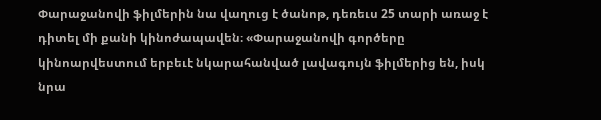Փարաջանովի ֆիլմերին նա վաղուց է ծանոթ, դեռեւս 25 տարի առաջ է դիտել մի քանի կինոժապավեն։ «Փարաջանովի գործերը կինոարվեստում երբեւէ նկարահանված լավագույն ֆիլմերից են, իսկ նրա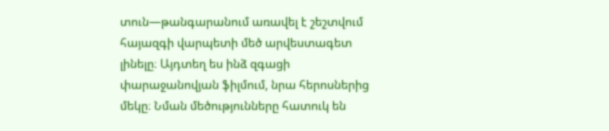տուն—թանգարանում առավել է շեշտվում հայազգի վարպետի մեծ արվեստագետ լինելը։ Այդտեղ ես ինձ զգացի փարաջանովյան ֆիլմում, նրա հերոսներից մեկը։ Նման մեծությունները հատուկ են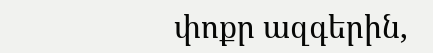փոքր ազգերին,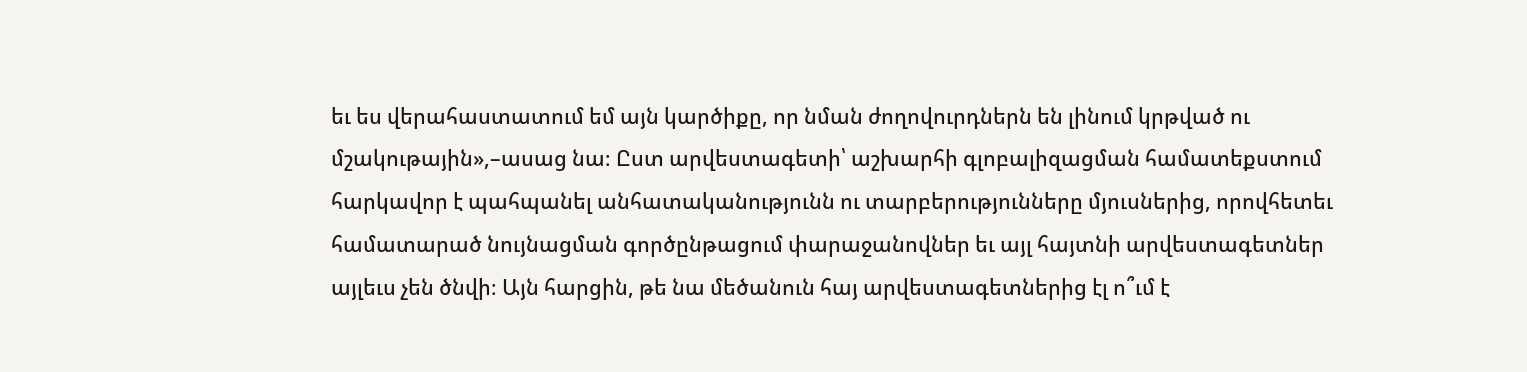եւ ես վերահաստատում եմ այն կարծիքը, որ նման ժողովուրդներն են լինում կրթված ու մշակութային»,–ասաց նա։ Ըստ արվեստագետի՝ աշխարհի գլոբալիզացման համատեքստում հարկավոր է պահպանել անհատականությունն ու տարբերությունները մյուսներից, որովհետեւ համատարած նույնացման գործընթացում փարաջանովներ եւ այլ հայտնի արվեստագետներ այլեւս չեն ծնվի։ Այն հարցին, թե նա մեծանուն հայ արվեստագետներից էլ ո՞ւմ է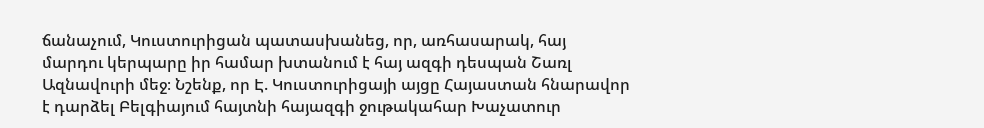ճանաչում, Կուստուրիցան պատասխանեց, որ, առհասարակ, հայ մարդու կերպարը իր համար խտանում է հայ ազգի դեսպան Շառլ Ազնավուրի մեջ։ Նշենք, որ Է. Կուստուրիցայի այցը Հայաստան հնարավոր է դարձել Բելգիայում հայտնի հայազգի ջութակահար Խաչատուր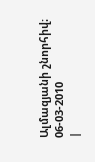Ալմազյանի շնորհիվ։ 06-03-2010
|